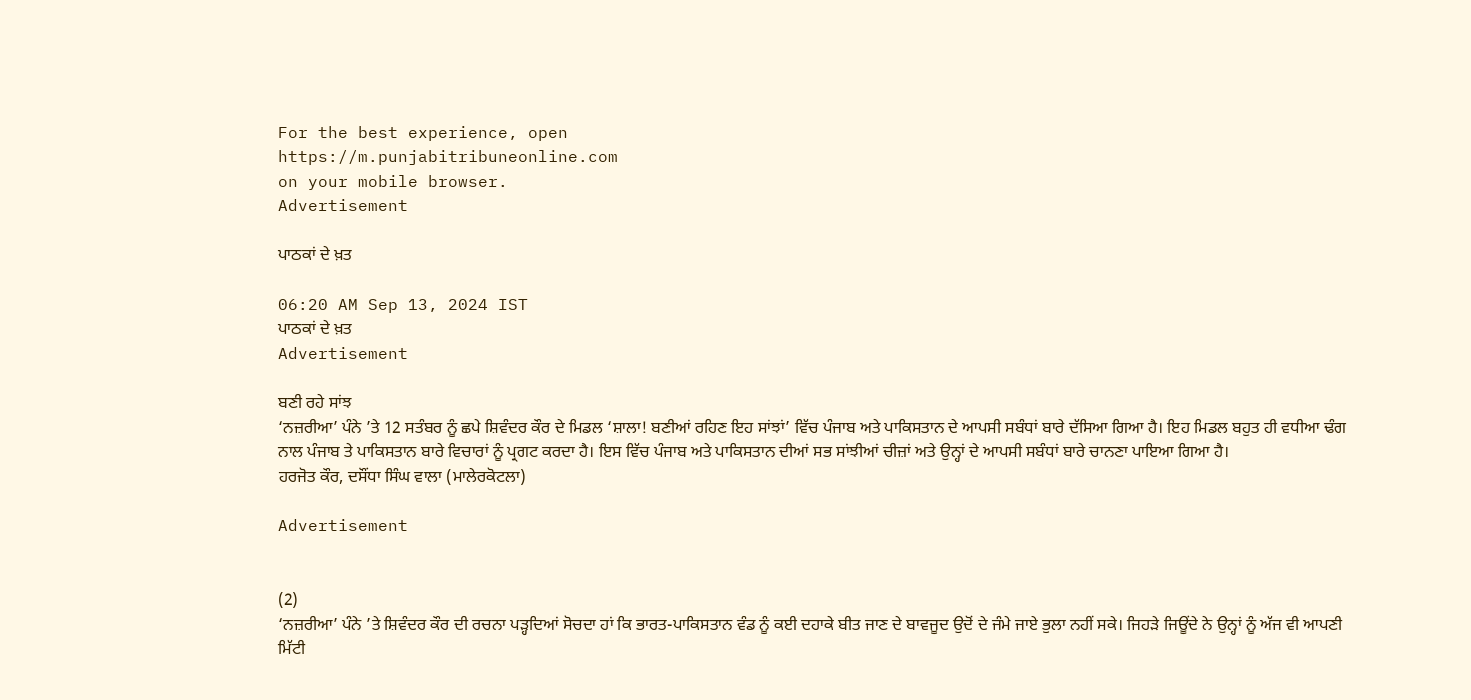For the best experience, open
https://m.punjabitribuneonline.com
on your mobile browser.
Advertisement

ਪਾਠਕਾਂ ਦੇ ਖ਼ਤ

06:20 AM Sep 13, 2024 IST
ਪਾਠਕਾਂ ਦੇ ਖ਼ਤ
Advertisement

ਬਣੀ ਰਹੇ ਸਾਂਝ
‘ਨਜ਼ਰੀਆ’ ਪੰਨੇ ’ਤੇ 12 ਸਤੰਬਰ ਨੂੰ ਛਪੇ ਸ਼ਿਵੰਦਰ ਕੌਰ ਦੇ ਮਿਡਲ ‘ਸ਼ਾਲਾ! ਬਣੀਆਂ ਰਹਿਣ ਇਹ ਸਾਂਝਾਂ’ ਵਿੱਚ ਪੰਜਾਬ ਅਤੇ ਪਾਕਿਸਤਾਨ ਦੇ ਆਪਸੀ ਸਬੰਧਾਂ ਬਾਰੇ ਦੱਸਿਆ ਗਿਆ ਹੈ। ਇਹ ਮਿਡਲ ਬਹੁਤ ਹੀ ਵਧੀਆ ਢੰਗ ਨਾਲ ਪੰਜਾਬ ਤੇ ਪਾਕਿਸਤਾਨ ਬਾਰੇ ਵਿਚਾਰਾਂ ਨੂੰ ਪ੍ਰਗਟ ਕਰਦਾ ਹੈ। ਇਸ ਵਿੱਚ ਪੰਜਾਬ ਅਤੇ ਪਾਕਿਸਤਾਨ ਦੀਆਂ ਸਭ ਸਾਂਝੀਆਂ ਚੀਜ਼ਾਂ ਅਤੇ ਉਨ੍ਹਾਂ ਦੇ ਆਪਸੀ ਸਬੰਧਾਂ ਬਾਰੇ ਚਾਨਣਾ ਪਾਇਆ ਗਿਆ ਹੈ।
ਹਰਜੋਤ ਕੌਰ, ਦਸੌਂਧਾ ਸਿੰਘ ਵਾਲਾ (ਮਾਲੇਰਕੋਟਲਾ)

Advertisement


(2)
‘ਨਜ਼ਰੀਆ’ ਪੰਨੇ ’ਤੇ ਸ਼ਿਵੰਦਰ ਕੌਰ ਦੀ ਰਚਨਾ ਪੜ੍ਹਦਿਆਂ ਸੋਚਦਾ ਹਾਂ ਕਿ ਭਾਰਤ-ਪਾਕਿਸਤਾਨ ਵੰਡ ਨੂੰ ਕਈ ਦਹਾਕੇ ਬੀਤ ਜਾਣ ਦੇ ਬਾਵਜੂਦ ਉਦੋਂ ਦੇ ਜੰਮੇ ਜਾਏ ਭੁਲਾ ਨਹੀਂ ਸਕੇ। ਜਿਹੜੇ ਜਿਊਂਦੇ ਨੇ ਉਨ੍ਹਾਂ ਨੂੰ ਅੱਜ ਵੀ ਆਪਣੀ ਮਿੱਟੀ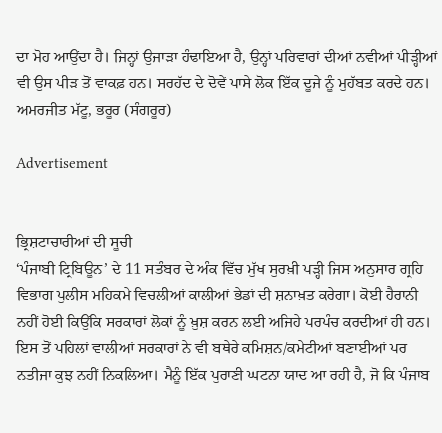ਦਾ ਮੋਹ ਆਉਂਦਾ ਹੈ। ਜਿਨ੍ਹਾਂ ਉਜਾੜਾ ਹੰਢਾਇਆ ਹੈ, ਉਨ੍ਹਾਂ ਪਰਿਵਾਰਾਂ ਦੀਆਂ ਨਵੀਆਂ ਪੀੜ੍ਹੀਆਂ ਵੀ ਉਸ ਪੀੜ ਤੋਂ ਵਾਕਫ਼ ਹਨ। ਸਰਹੱਦ ਦੇ ਦੋਵੇਂ ਪਾਸੇ ਲੋਕ ਇੱਕ ਦੂਜੇ ਨੂੰ ਮੁਹੱਬਤ ਕਰਦੇ ਹਨ।
ਅਮਰਜੀਤ ਮੱਟੂ, ਭਰੂਰ (ਸੰਗਰੂਰ)

Advertisement


ਭ੍ਰਿਸ਼ਟਾਚਾਰੀਆਂ ਦੀ ਸੂਚੀ
‘ਪੰਜਾਬੀ ਟ੍ਰਿਬਿਊਨ’ ਦੇ 11 ਸਤੰਬਰ ਦੇ ਅੰਕ ਵਿੱਚ ਮੁੱਖ ਸੁਰਖ਼ੀ ਪੜ੍ਹੀ ਜਿਸ ਅਨੁਸਾਰ ਗ੍ਰਹਿ ਵਿਭਾਗ ਪੁਲੀਸ ਮਹਿਕਮੇ ਵਿਚਲੀਆਂ ਕਾਲੀਆਂ ਭੇਡਾਂ ਦੀ ਸ਼ਨਾਖ਼ਤ ਕਰੇਗਾ। ਕੋਈ ਹੈਰਾਨੀ ਨਹੀਂ ਹੋਈ ਕਿਉਂਕਿ ਸਰਕਾਰਾਂ ਲੋਕਾਂ ਨੂੰ ਖ਼ੁਸ਼ ਕਰਨ ਲਈ ਅਜਿਹੇ ਪਰਪੰਚ ਕਰਦੀਆਂ ਹੀ ਹਨ। ਇਸ ਤੋਂ ਪਹਿਲਾਂ ਵਾਲੀਆਂ ਸਰਕਾਰਾਂ ਨੇ ਵੀ ਬਥੇਰੇ ਕਮਿਸ਼ਨ/ਕਮੇਟੀਆਂ ਬਣਾਈਆਂ ਪਰ ਨਤੀਜਾ ਕੁਝ ਨਹੀਂ ਨਿਕਲਿਆ। ਮੈਨੂੰ ਇੱਕ ਪੁਰਾਣੀ ਘਟਨਾ ਯਾਦ ਆ ਰਹੀ ਹੈ, ਜੋ ਕਿ ਪੰਜਾਬ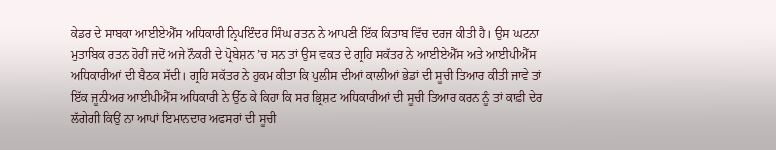ਕੇਡਰ ਦੇ ਸਾਬਕਾ ਆਈਏਐੱਸ ਅਧਿਕਾਰੀ ਨ੍ਰਿਪਇੰਦਰ ਸਿੰਘ ਰਤਨ ਨੇ ਆਪਣੀ ਇੱਕ ਕਿਤਾਬ ਵਿੱਚ ਦਰਜ ਕੀਤੀ ਹੈ। ਉਸ ਘਟਨਾ ਮੁਤਾਬਿਕ ਰਤਨ ਹੋਰੀਂ ਜਦੋਂ ਅਜੇ ਨੌਕਰੀ ਦੇ ਪ੍ਰੋਬੇਸ਼ਨ ’ਚ ਸਨ ਤਾਂ ਉਸ ਵਕਤ ਦੇ ਗ੍ਰਹਿ ਸਕੱਤਰ ਨੇ ਆਈਏਐੱਸ ਅਤੇ ਆਈਪੀਐੱਸ ਅਧਿਕਾਰੀਆਂ ਦੀ ਬੈਠਕ ਸੱਦੀ। ਗ੍ਰਹਿ ਸਕੱਤਰ ਨੇ ਹੁਕਮ ਕੀਤਾ ਕਿ ਪੁਲੀਸ ਦੀਆਂ ਕਾਲੀਆਂ ਭੇਡਾਂ ਦੀ ਸੂਚੀ ਤਿਆਰ ਕੀਤੀ ਜਾਵੇ ਤਾਂ ਇੱਕ ਜੂਨੀਅਰ ਆਈਪੀਐੱਸ ਅਧਿਕਾਰੀ ਨੇ ਉੱਠ ਕੇ ਕਿਹਾ ਕਿ ਸਰ ਭ੍ਰਿਸ਼ਟ ਅਧਿਕਾਰੀਆਂ ਦੀ ਸੂਚੀ ਤਿਆਰ ਕਰਨ ਨੂੰ ਤਾਂ ਕਾਫ਼ੀ ਦੇਰ ਲੱਗੇਗੀ ਕਿਉਂ ਨਾ ਆਪਾਂ ਇਮਾਨਦਾਰ ਅਫਸਰਾਂ ਦੀ ਸੂਚੀ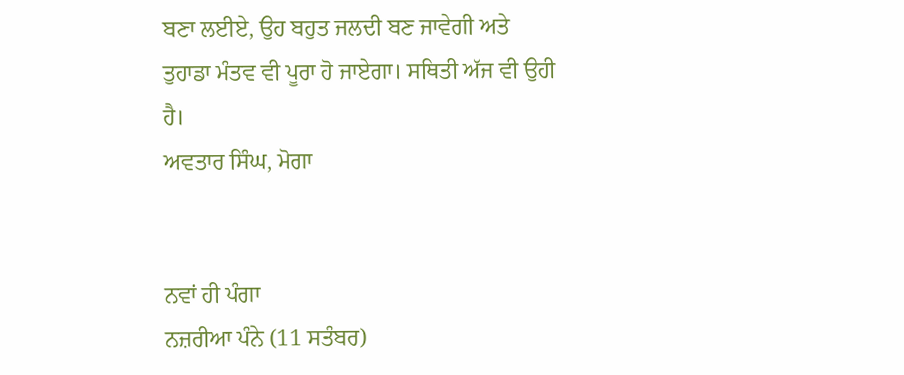ਬਣਾ ਲਈਏ, ਉਹ ਬਹੁਤ ਜਲਦੀ ਬਣ ਜਾਵੇਗੀ ਅਤੇ ਤੁਹਾਡਾ ਮੰਤਵ ਵੀ ਪੂਰਾ ਹੋ ਜਾਏਗਾ। ਸਥਿਤੀ ਅੱਜ ਵੀ ਉਹੀ ਹੈ।
ਅਵਤਾਰ ਸਿੰਘ, ਮੋਗਾ


ਨਵਾਂ ਹੀ ਪੰਗਾ
ਨਜ਼ਰੀਆ ਪੰਨੇ (11 ਸਤੰਬਰ)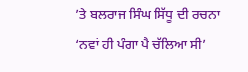’ਤੇ ਬਲਰਾਜ ਸਿੰਘ ਸਿੱਧੂ ਦੀ ਰਚਨਾ ‘ਨਵਾਂ ਹੀ ਪੰਗਾ ਪੈ ਚੱਲਿਆ ਸੀ’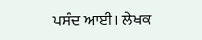ਪਸੰਦ ਆਈ। ਲੇਖਕ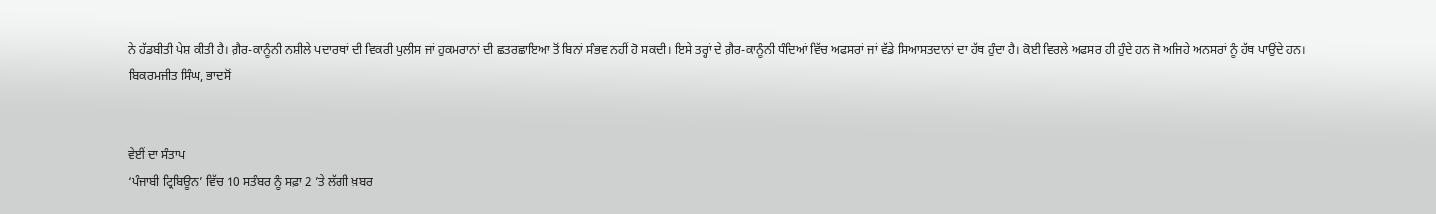ਨੇ ਹੱਡਬੀਤੀ ਪੇਸ਼ ਕੀਤੀ ਹੈ। ਗ਼ੈਰ-ਕਾਨੂੰਨੀ ਨਸ਼ੀਲੇ ਪਦਾਰਥਾਂ ਦੀ ਵਿਕਰੀ ਪੁਲੀਸ ਜਾਂ ਹੁਕਮਰਾਨਾਂ ਦੀ ਛਤਰਛਾਇਆ ਤੋਂ ਬਿਨਾਂ ਸੰਭਵ ਨਹੀਂ ਹੋ ਸਕਦੀ। ਇਸੇ ਤਰ੍ਹਾਂ ਦੇ ਗ਼ੈਰ-ਕਾਨੂੰਨੀ ਧੰਦਿਆਂ ਵਿੱਚ ਅਫਸਰਾਂ ਜਾਂ ਵੱਡੇ ਸਿਆਸਤਦਾਨਾਂ ਦਾ ਹੱਥ ਹੁੰਦਾ ਹੈ। ਕੋਈ ਵਿਰਲੇ ਅਫਸਰ ਹੀ ਹੁੰਦੇ ਹਨ ਜੋ ਅਜਿਹੇ ਅਨਸਰਾਂ ਨੂੰ ਹੱਥ ਪਾਉਂਦੇ ਹਨ।
ਬਿਕਰਮਜੀਤ ਸਿੰਘ, ਭਾਦਸੋਂ


ਵੇਈਂ ਦਾ ਸੰਤਾਪ
‘ਪੰਜਾਬੀ ਟ੍ਰਿਬਿਊਨ’ ਵਿੱਚ 10 ਸਤੰਬਰ ਨੂੰ ਸਫ਼ਾ 2 ’ਤੇ ਲੱਗੀ ਖ਼ਬਰ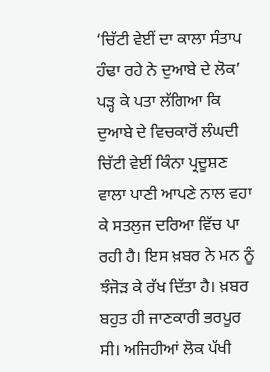‘ਚਿੱਟੀ ਵੇਈਂ ਦਾ ਕਾਲਾ ਸੰਤਾਪ ਹੰਢਾ ਰਹੇ ਨੇ ਦੁਆਬੇ ਦੇ ਲੋਕ’ ਪੜ੍ਹ ਕੇ ਪਤਾ ਲੱਗਿਆ ਕਿ ਦੁਆਬੇ ਦੇ ਵਿਚਕਾਰੋਂ ਲੰਘਦੀ ਚਿੱਟੀ ਵੇਈਂ ਕਿੰਨਾ ਪ੍ਰਦੂਸ਼ਣ ਵਾਲਾ ਪਾਣੀ ਆਪਣੇ ਨਾਲ ਵਹਾ ਕੇ ਸਤਲੁਜ ਦਰਿਆ ਵਿੱਚ ਪਾ ਰਹੀ ਹੈ। ਇਸ ਖ਼ਬਰ ਨੇ ਮਨ ਨੂੰ ਝੰਜੋੜ ਕੇ ਰੱਖ ਦਿੱਤਾ ਹੈ। ਖ਼ਬਰ ਬਹੁਤ ਹੀ ਜਾਣਕਾਰੀ ਭਰਪੂਰ ਸੀ। ਅਜਿਹੀਆਂ ਲੋਕ ਪੱਖੀ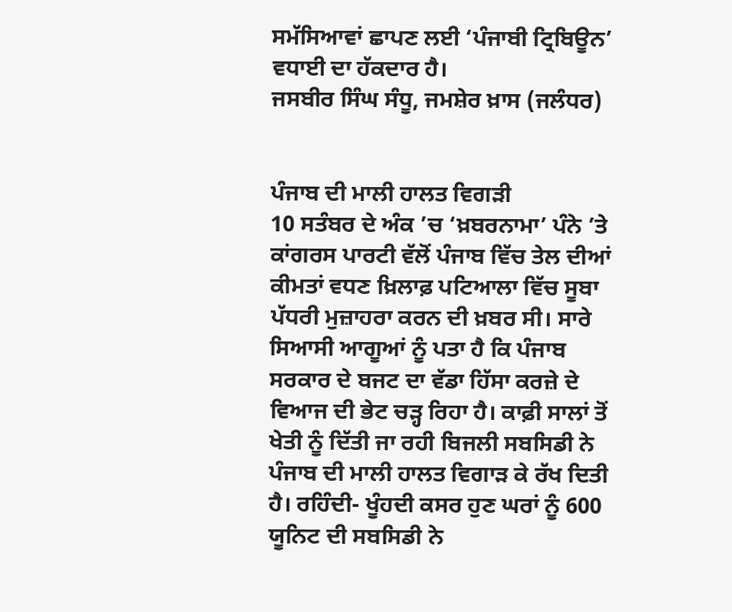ਸਮੱਸਿਆਵਾਂ ਛਾਪਣ ਲਈ ‘ਪੰਜਾਬੀ ਟ੍ਰਿਬਿਊਨ’ ਵਧਾਈ ਦਾ ਹੱਕਦਾਰ ਹੈ।
ਜਸਬੀਰ ਸਿੰਘ ਸੰਧੂ, ਜਮਸ਼ੇਰ ਖ਼ਾਸ (ਜਲੰਧਰ)


ਪੰਜਾਬ ਦੀ ਮਾਲੀ ਹਾਲਤ ਵਿਗੜੀ
10 ਸਤੰਬਰ ਦੇ ਅੰਕ ’ਚ ‘ਖ਼ਬਰਨਾਮਾ’ ਪੰਨੇ ’ਤੇ ਕਾਂਗਰਸ ਪਾਰਟੀ ਵੱਲੋਂ ਪੰਜਾਬ ਵਿੱਚ ਤੇਲ ਦੀਆਂ ਕੀਮਤਾਂ ਵਧਣ ਖ਼ਿਲਾਫ਼ ਪਟਿਆਲਾ ਵਿੱਚ ਸੂਬਾ ਪੱਧਰੀ ਮੁਜ਼ਾਹਰਾ ਕਰਨ ਦੀ ਖ਼ਬਰ ਸੀ। ਸਾਰੇ ਸਿਆਸੀ ਆਗੂਆਂ ਨੂੰ ਪਤਾ ਹੈ ਕਿ ਪੰਜਾਬ ਸਰਕਾਰ ਦੇ ਬਜਟ ਦਾ ਵੱਡਾ ਹਿੱਸਾ ਕਰਜ਼ੇ ਦੇ ਵਿਆਜ ਦੀ ਭੇਟ ਚੜ੍ਹ ਰਿਹਾ ਹੈ। ਕਾਫ਼ੀ ਸਾਲਾਂ ਤੋਂ ਖੇਤੀ ਨੂੰ ਦਿੱਤੀ ਜਾ ਰਹੀ ਬਿਜਲੀ ਸਬਸਿਡੀ ਨੇ ਪੰਜਾਬ ਦੀ ਮਾਲੀ ਹਾਲਤ ਵਿਗਾੜ ਕੇ ਰੱਖ ਦਿਤੀ ਹੈ। ਰਹਿੰਦੀ- ਖੂੰਹਦੀ ਕਸਰ ਹੁਣ ਘਰਾਂ ਨੂੰ 600 ਯੂਨਿਟ ਦੀ ਸਬਸਿਡੀ ਨੇ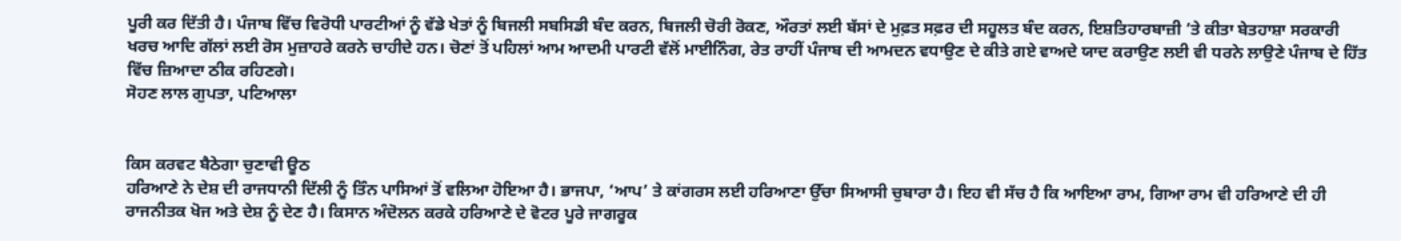ਪੂਰੀ ਕਰ ਦਿੱਤੀ ਹੈ। ਪੰਜਾਬ ਵਿੱਚ ਵਿਰੋਧੀ ਪਾਰਟੀਆਂ ਨੂੰ ਵੱਡੇ ਖੇਤਾਂ ਨੂੰ ਬਿਜਲੀ ਸਬਸਿਡੀ ਬੰਦ ਕਰਨ, ਬਿਜਲੀ ਚੋਰੀ ਰੋਕਣ, ਔਰਤਾਂ ਲਈ ਬੱਸਾਂ ਦੇ ਮੁਫ਼ਤ ਸਫ਼ਰ ਦੀ ਸਹੂਲਤ ਬੰਦ ਕਰਨ, ਇਸ਼ਤਿਹਾਰਬਾਜ਼ੀ ’ਤੇ ਕੀਤਾ ਬੇਤਹਾਸ਼ਾ ਸਰਕਾਰੀ ਖਰਚ ਆਦਿ ਗੱਲਾਂ ਲਈ ਰੋਸ ਮੁਜ਼ਾਹਰੇ ਕਰਨੇ ਚਾਹੀਦੇ ਹਨ। ਚੋਣਾਂ ਤੋਂ ਪਹਿਲਾਂ ਆਮ ਆਦਮੀ ਪਾਰਟੀ ਵੱਲੋਂ ਮਾਈਨਿੰਗ, ਰੇਤ ਰਾਹੀਂ ਪੰਜਾਬ ਦੀ ਆਮਦਨ ਵਧਾਉਣ ਦੇ ਕੀਤੇ ਗਏ ਵਾਅਦੇ ਯਾਦ ਕਰਾਉਣ ਲਈ ਵੀ ਧਰਨੇ ਲਾਉਣੇ ਪੰਜਾਬ ਦੇ ਹਿੱਤ ਵਿੱਚ ਜ਼ਿਆਦਾ ਠੀਕ ਰਹਿਣਗੇ।
ਸੋਹਣ ਲਾਲ ਗੁਪਤਾ, ਪਟਿਆਲਾ


ਕਿਸ ਕਰਵਟ ਬੈਠੇਗਾ ਚੁਣਾਵੀ ਊਠ
ਹਰਿਆਣੇ ਨੇ ਦੇਸ਼ ਦੀ ਰਾਜਧਾਨੀ ਦਿੱਲੀ ਨੂੰ ਤਿੰਨ ਪਾਸਿਆਂ ਤੋਂ ਵਲਿਆ ਹੋਇਆ ਹੈ। ਭਾਜਪਾ, ‘ਆਪ’ ਤੇ ਕਾਂਗਰਸ ਲਈ ਹਰਿਆਣਾ ਉੱਚਾ ਸਿਆਸੀ ਚੁਬਾਰਾ ਹੈ। ਇਹ ਵੀ ਸੱਚ ਹੈ ਕਿ ਆਇਆ ਰਾਮ, ਗਿਆ ਰਾਮ ਵੀ ਹਰਿਆਣੇ ਦੀ ਹੀ ਰਾਜਨੀਤਕ ਖੋਜ ਅਤੇ ਦੇਸ਼ ਨੂੰ ਦੇਣ ਹੈ। ਕਿਸਾਨ ਅੰਦੋਲਨ ਕਰਕੇ ਹਰਿਆਣੇ ਦੇ ਵੋਟਰ ਪੂਰੇ ਜਾਗਰੂਕ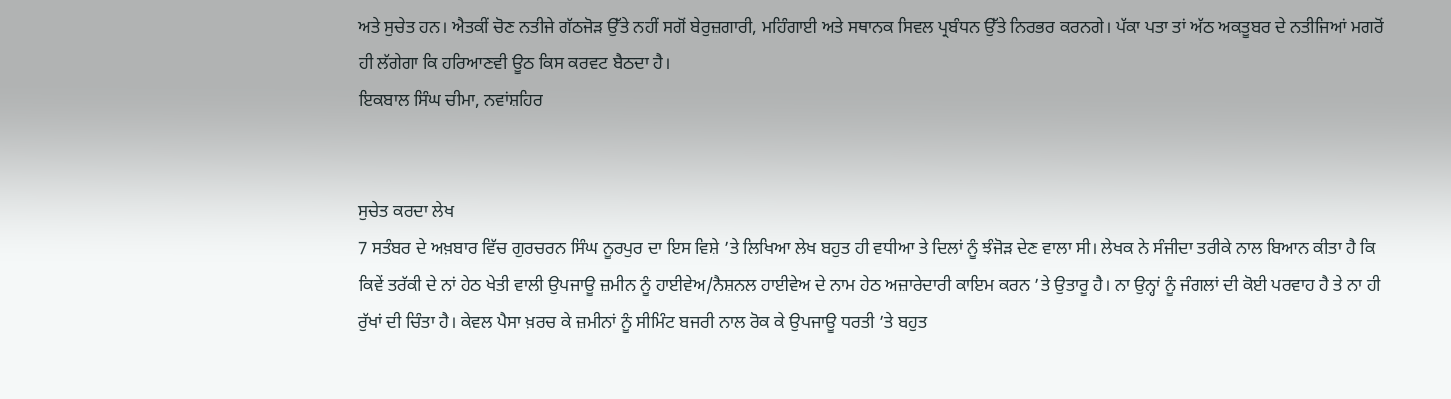ਅਤੇ ਸੁਚੇਤ ਹਨ। ਐਤਕੀਂ ਚੋਣ ਨਤੀਜੇ ਗੱਠਜੋੜ ਉੱਤੇ ਨਹੀਂ ਸਗੋਂ ਬੇਰੁਜ਼ਗਾਰੀ, ਮਹਿੰਗਾਈ ਅਤੇ ਸਥਾਨਕ ਸਿਵਲ ਪ੍ਰਬੰਧਨ ਉੱਤੇ ਨਿਰਭਰ ਕਰਨਗੇ। ਪੱਕਾ ਪਤਾ ਤਾਂ ਅੱਠ ਅਕਤੂਬਰ ਦੇ ਨਤੀਜਿਆਂ ਮਗਰੋਂ ਹੀ ਲੱਗੇਗਾ ਕਿ ਹਰਿਆਣਵੀ ਊਠ ਕਿਸ ਕਰਵਟ ਬੈਠਦਾ ਹੈ।
ਇਕਬਾਲ ਸਿੰਘ ਚੀਮਾ, ਨਵਾਂਸ਼ਹਿਰ


ਸੁਚੇਤ ਕਰਦਾ ਲੇਖ
7 ਸਤੰਬਰ ਦੇ ਅਖ਼ਬਾਰ ਵਿੱਚ ਗੁਰਚਰਨ ਸਿੰਘ ਨੂਰਪੁਰ ਦਾ ਇਸ ਵਿਸ਼ੇ ’ਤੇ ਲਿਖਿਆ ਲੇਖ ਬਹੁਤ ਹੀ ਵਧੀਆ ਤੇ ਦਿਲਾਂ ਨੂੰ ਝੰਜੋੜ ਦੇਣ ਵਾਲਾ ਸੀ। ਲੇਖਕ ਨੇ ਸੰਜੀਦਾ ਤਰੀਕੇ ਨਾਲ ਬਿਆਨ ਕੀਤਾ ਹੈ ਕਿ ਕਿਵੇਂ ਤਰੱਕੀ ਦੇ ਨਾਂ ਹੇਠ ਖੇਤੀ ਵਾਲੀ ਉਪਜਾਊ ਜ਼ਮੀਨ ਨੂੰ ਹਾਈਵੇਅ/ਨੈਸ਼ਨਲ ਹਾਈਵੇਅ ਦੇ ਨਾਮ ਹੇਠ ਅਜ਼ਾਰੇਦਾਰੀ ਕਾਇਮ ਕਰਨ ’ਤੇ ਉਤਾਰੂ ਹੈ। ਨਾ ਉਨ੍ਹਾਂ ਨੂੰ ਜੰਗਲਾਂ ਦੀ ਕੋਈ ਪਰਵਾਹ ਹੈ ਤੇ ਨਾ ਹੀ ਰੁੱਖਾਂ ਦੀ ਚਿੰਤਾ ਹੈ। ਕੇਵਲ ਪੈਸਾ ਖ਼ਰਚ ਕੇ ਜ਼ਮੀਨਾਂ ਨੂੰ ਸੀਮਿੰਟ ਬਜਰੀ ਨਾਲ ਰੋਕ ਕੇ ਉਪਜਾਊ ਧਰਤੀ ’ਤੇ ਬਹੁਤ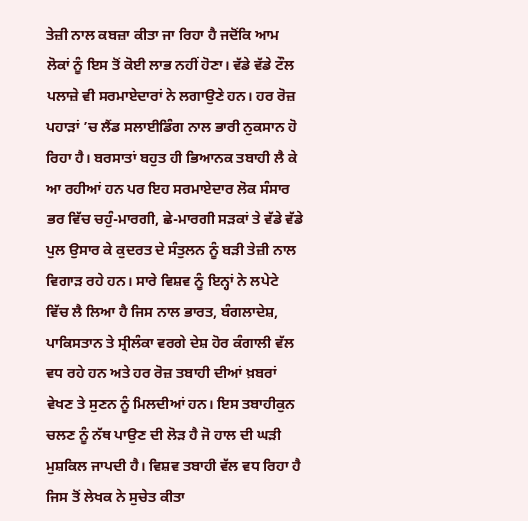ਤੇਜ਼ੀ ਨਾਲ ਕਬਜ਼ਾ ਕੀਤਾ ਜਾ ਰਿਹਾ ਹੈ ਜਦੋਂਕਿ ਆਮ ਲੋਕਾਂ ਨੂੰ ਇਸ ਤੋਂ ਕੋਈ ਲਾਭ ਨਹੀਂ ਹੋਣਾ। ਵੱਡੇ ਵੱਡੇ ਟੌਲ ਪਲਾਜ਼ੇ ਵੀ ਸਰਮਾਏਦਾਰਾਂ ਨੇ ਲਗਾਉਣੇ ਹਨ। ਹਰ ਰੋਜ਼ ਪਹਾੜਾਂ ’ਚ ਲੈਂਡ ਸਲਾਈਡਿੰਗ ਨਾਲ ਭਾਰੀ ਨੁਕਸਾਨ ਹੋ ਰਿਹਾ ਹੈ। ਬਰਸਾਤਾਂ ਬਹੁਤ ਹੀ ਭਿਆਨਕ ਤਬਾਹੀ ਲੈ ਕੇ ਆ ਰਹੀਆਂ ਹਨ ਪਰ ਇਹ ਸਰਮਾਏਦਾਰ ਲੋਕ ਸੰਸਾਰ ਭਰ ਵਿੱਚ ਚਹੁੰ-ਮਾਰਗੀ, ਛੇ-ਮਾਰਗੀ ਸੜਕਾਂ ਤੇ ਵੱਡੇ ਵੱਡੇ ਪੁਲ ਉਸਾਰ ਕੇ ਕੁਦਰਤ ਦੇ ਸੰਤੁਲਨ ਨੂੰ ਬੜੀ ਤੇਜ਼ੀ ਨਾਲ ਵਿਗਾੜ ਰਹੇ ਹਨ। ਸਾਰੇ ਵਿਸ਼ਵ ਨੂੰ ਇਨ੍ਹਾਂ ਨੇ ਲਪੇਟੇ ਵਿੱਚ ਲੈ ਲਿਆ ਹੈ ਜਿਸ ਨਾਲ ਭਾਰਤ, ਬੰਗਲਾਦੇਸ਼, ਪਾਕਿਸਤਾਨ ਤੇ ਸ੍ਰੀਲੰਕਾ ਵਰਗੇ ਦੇਸ਼ ਹੋਰ ਕੰਗਾਲੀ ਵੱਲ ਵਧ ਰਹੇ ਹਨ ਅਤੇ ਹਰ ਰੋਜ਼ ਤਬਾਹੀ ਦੀਆਂ ਖ਼ਬਰਾਂ ਵੇਖਣ ਤੇ ਸੁਣਨ ਨੂੰ ਮਿਲਦੀਆਂ ਹਨ। ਇਸ ਤਬਾਹੀਕੁਨ ਚਲਣ ਨੂੰ ਨੱਥ ਪਾਉਣ ਦੀ ਲੋੜ ਹੈ ਜੋ ਹਾਲ ਦੀ ਘੜੀ ਮੁਸ਼ਕਿਲ ਜਾਪਦੀ ਹੈ। ਵਿਸ਼ਵ ਤਬਾਹੀ ਵੱਲ ਵਧ ਰਿਹਾ ਹੈ ਜਿਸ ਤੋਂ ਲੇਖਕ ਨੇ ਸੁਚੇਤ ਕੀਤਾ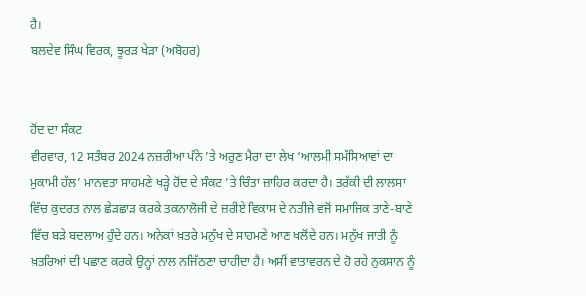ਹੈ।
ਬਲਦੇਵ ਸਿੰਘ ਵਿਰਕ, ਝੂਰੜ ਖੇੜਾ (ਅਬੋਹਰ)


ਹੋਂਦ ਦਾ ਸੰਕਟ
ਵੀਰਵਾਰ, 12 ਸਤੰਬਰ 2024 ਨਜ਼ਰੀਆ ਪੰਨੇ ’ਤੇ ਅਰੁਣ ਮੈਰਾ ਦਾ ਲੇਖ ‘ਆਲਮੀ ਸਮੱਸਿਆਵਾਂ ਦਾ ਮੁਕਾਮੀ ਹੱਲ’ ਮਾਨਵਤਾ ਸਾਹਮਣੇ ਖੜ੍ਹੇ ਹੋਂਦ ਦੇ ਸੰਕਟ ’ਤੇ ਚਿੰਤਾ ਜ਼ਾਹਿਰ ਕਰਦਾ ਹੈ। ਤਰੱਕੀ ਦੀ ਲਾਲਸਾ ਵਿੱਚ ਕੁਦਰਤ ਨਾਲ ਛੇੜਛਾੜ ਕਰਕੇ ਤਕਨਾਲੋਜੀ ਦੇ ਜ਼ਰੀਏ ਵਿਕਾਸ ਦੇ ਨਤੀਜੇ ਵਜੋਂ ਸਮਾਜਿਕ ਤਾਣੇ-ਬਾਣੇ ਵਿੱਚ ਬੜੇ ਬਦਲਾਅ ਹੁੰਦੇ ਹਨ। ਅਨੇਕਾਂ ਖ਼ਤਰੇ ਮਨੁੱਖ ਦੇ ਸਾਹਮਣੇ ਆਣ ਖਲੋਂਦੇ ਹਨ। ਮਨੁੱਖ ਜਾਤੀ ਨੂੰ ਖ਼ਤਰਿਆਂ ਦੀ ਪਛਾਣ ਕਰਕੇ ਉਨ੍ਹਾਂ ਨਾਲ ਨਜਿੱਠਣਾ ਚਾਹੀਦਾ ਹੈ। ਅਸੀਂ ਵਾਤਾਵਰਨ ਦੇ ਹੋ ਰਹੇ ਨੁਕਸਾਨ ਨੂੰ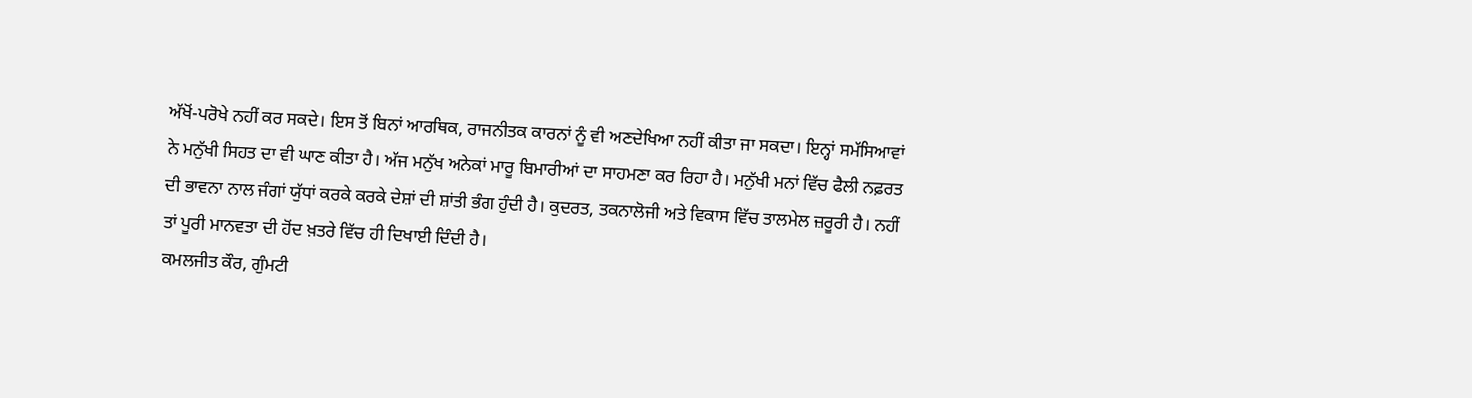ਅੱਖੋਂ-ਪਰੋਖੇ ਨਹੀਂ ਕਰ ਸਕਦੇ। ਇਸ ਤੋਂ ਬਿਨਾਂ ਆਰਥਿਕ, ਰਾਜਨੀਤਕ ਕਾਰਨਾਂ ਨੂੰ ਵੀ ਅਣਦੇਖਿਆ ਨਹੀਂ ਕੀਤਾ ਜਾ ਸਕਦਾ। ਇਨ੍ਹਾਂ ਸਮੱਸਿਆਵਾਂ ਨੇ ਮਨੁੱਖੀ ਸਿਹਤ ਦਾ ਵੀ ਘਾਣ ਕੀਤਾ ਹੈ। ਅੱਜ ਮਨੁੱਖ ਅਨੇਕਾਂ ਮਾਰੂ ਬਿਮਾਰੀਆਂ ਦਾ ਸਾਹਮਣਾ ਕਰ ਰਿਹਾ ਹੈ। ਮਨੁੱਖੀ ਮਨਾਂ ਵਿੱਚ ਫੈਲੀ ਨਫ਼ਰਤ ਦੀ ਭਾਵਨਾ ਨਾਲ ਜੰਗਾਂ ਯੁੱਧਾਂ ਕਰਕੇ ਕਰਕੇ ਦੇਸ਼ਾਂ ਦੀ ਸ਼ਾਂਤੀ ਭੰਗ ਹੁੰਦੀ ਹੈ। ਕੁਦਰਤ, ਤਕਨਾਲੋਜੀ ਅਤੇ ਵਿਕਾਸ ਵਿੱਚ ਤਾਲਮੇਲ ਜ਼ਰੂਰੀ ਹੈ। ਨਹੀਂ ਤਾਂ ਪੂਰੀ ਮਾਨਵਤਾ ਦੀ ਹੋਂਦ ਖ਼ਤਰੇ ਵਿੱਚ ਹੀ ਦਿਖਾਈ ਦਿੰਦੀ ਹੈ।
ਕਮਲਜੀਤ ਕੌਰ, ਗੁੰਮਟੀ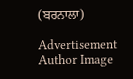(ਬਰਨਾਲਾ)

Advertisement
Author Image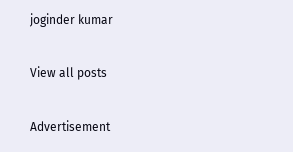joginder kumar

View all posts

Advertisement